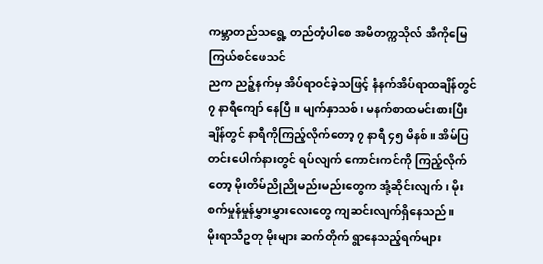ကမ္ဘာတည်သရွေ့ တည်တံ့ပါစေ အမိတက္ကသိုလ် အီကိုမြေ
ကြယ်စင်ဖေသင်
ညက ညဉ့်နက်မှ အိပ်ရာဝင်ခဲ့သဖြင့် နံနက်အိပ်ရာထချိန်တွင် ၇ နာရီကျော် နေပြီ ။ မျက်နှာသစ်၊ မနက်စာထမင်းစားပြီးချိန်တွင် နာရီကိုကြည့်လိုက်တော့ ၇ နာရီ ၄၅ မိနစ်။ အိမ်ပြတင်းပေါက်နားတွင် ရပ်လျက် ကောင်းကင်ကို ကြည့်လိုက်တော့ မိုးတိမ်ညိုညိုမည်းမည်းတွေက အုံ့ဆိုင်းလျက်၊ မိုးစက်မှုန်မှုန်မွှားမွှားလေးတွေ ကျဆင်းလျက်ရှိနေသည်။
မိုးရာသီဥတု မိုးများ ဆက်တိုက် ရွာနေသည့်ရက်များ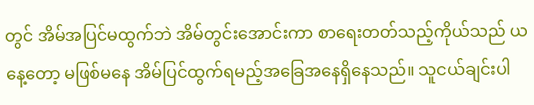တွင် အိမ်အပြင်မထွက်ဘဲ အိမ်တွင်းအောင်းကာ စာရေးတတ်သည့်ကိုယ်သည် ယနေ့တော့ မဖြစ်မနေ အိမ်ပြင်ထွက်ရမည့်အခြေအနေရှိနေသည်။ သူငယ်ချင်းပါ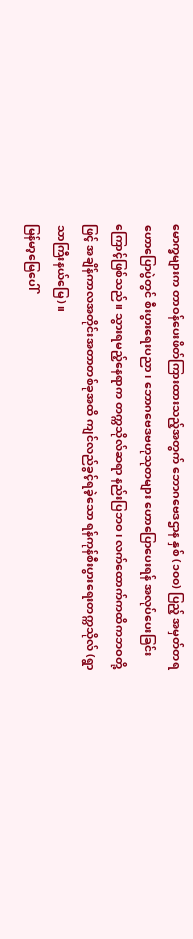မောက္ခများက တာဝန်ပေးဖိတ်ကြားထားသည့်အတွက် ဘောဂဗေဒဌာန နှစ် (၁၀၀) ပြည့် အမှတ်တရဟောပြောပွဲတွင် စီးပွားရေးပညာ၊ ဘောဂဗေဒဗဟုသုတများ ဟောပြောပေးရန် အလုပ်ပေးခြင်းကြောင့်ဖြစ်သည်။ သွားရမည့်နေရာက တက္ကသိုလ်ဆရာ နည်းပြဘဝ၊ လက်ထောက်ကထိကဘဝတို့ဖြင့် အချိန်ကာလအတိုင်းအတာတစ်ခုအထိ ကျင်လည်ခွင့်ရခဲ့သော ရန်ကုန်စီးပွားရေးတက္ကသိုလ် (ရွာသာကြီးနယ်မြေ)။
မြန်မာ့မြေပေါ်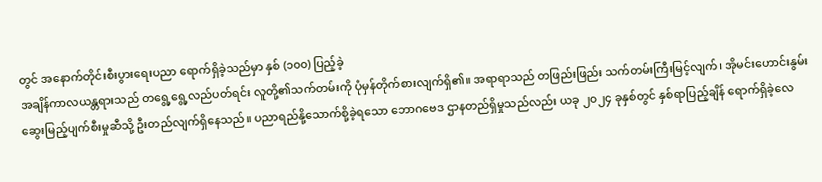တွင် အနောက်တိုင်းစီးပွားရေးပညာ ရောက်ရှိခဲ့သည်မှာ နှစ် (၁၀၀) ပြည့်ခဲ့
အချိန်ကာလယန္တရားသည် တရွေ့ရွေ့လည်ပတ်ရင်း လူတို့၏သက်တမ်းကို ပုံမှန်တိုက်စားလျက်ရှိ၏။ အရာရာသည် တဖြည်းဖြည်း သက်တမ်းကြီးမြင့်လျက်၊ အိုမင်းဟောင်းနွမ်း ဆွေးမြည့်ပျက်စီးမှုဆီသို့ ဦးတည်လျက်ရှိနေသည်။ ပညာရည်နို့သောက်စို့ခဲ့ရသော ဘောဂဗေဒ ဌာနတည်ရှိမှုသည်လည်း ယခု ၂၀၂၄ ခုနှစ်တွင် နှစ်ရာပြည့်ချိန် ရောက်ရှိခဲ့လေ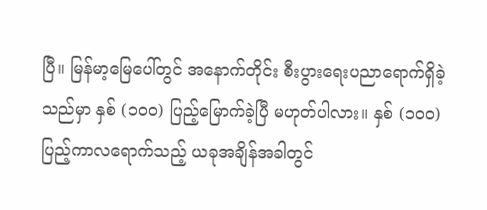ပြီ။ မြန်မာ့မြေပေါ်တွင် အနောက်တိုင်း စီးပွားရေးပညာရောက်ရှိခဲ့သည်မှာ နှစ် (၁၀၀) ပြည့်မြောက်ခဲ့ပြီ မဟုတ်ပါလား။ နှစ် (၁၀၀) ပြည့်ကာလရောက်သည့် ယခုအချိန်အခါတွင်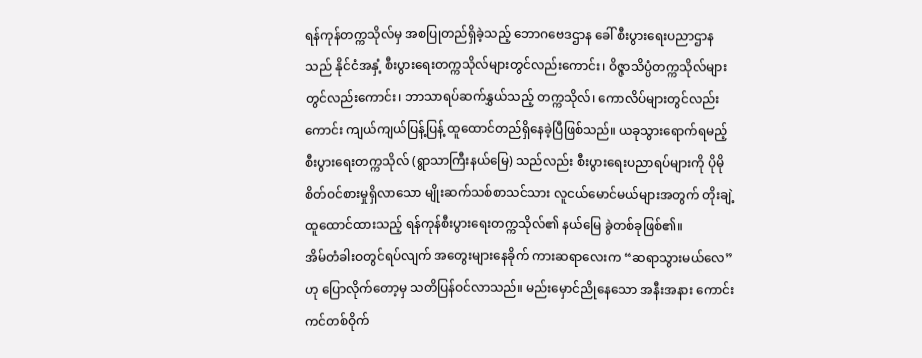ရန်ကုန်တက္ကသိုလ်မှ အစပြုတည်ရှိခဲ့သည့် ဘောဂဗေဒဌာန ခေါ် စီးပွားရေးပညာဌာနသည် နိုင်ငံအနှံ့ စီးပွားရေးတက္ကသိုလ်များတွင်လည်းကောင်း၊ ဝိဇ္ဇာသိပ္ပံတက္ကသိုလ်များတွင်လည်းကောင်း၊ ဘာသာရပ်ဆက်နွှယ်သည့် တက္ကသိုလ်၊ ကောလိပ်များတွင်လည်းကောင်း ကျယ်ကျယ်ပြန့်ပြန့် ထူထောင်တည်ရှိနေခဲ့ပြီဖြစ်သည်။ ယခုသွားရောက်ရမည့် စီးပွားရေးတက္ကသိုလ် (ရွာသာကြီးနယ်မြေ) သည်လည်း စီးပွားရေးပညာရပ်များကို ပိုမိုစိတ်ဝင်စားမှုရှိလာသော မျိုးဆက်သစ်စာသင်သား လူငယ်မောင်မယ်များအတွက် တိုးချဲ့ထူထောင်ထားသည့် ရန်ကုန်စီးပွားရေးတက္ကသိုလ်၏ နယ်မြေ ခွဲတစ်ခုဖြစ်၏။
အိမ်တံခါးဝတွင်ရပ်လျက် အတွေးများနေခိုက် ကားဆရာလေးက “ဆရာသွားမယ်လေ” ဟု ပြောလိုက်တော့မှ သတိပြန်ဝင်လာသည်။ မည်းမှောင်ညိုနေသော အနီးအနား ကောင်းကင်တစ်ဝိုက်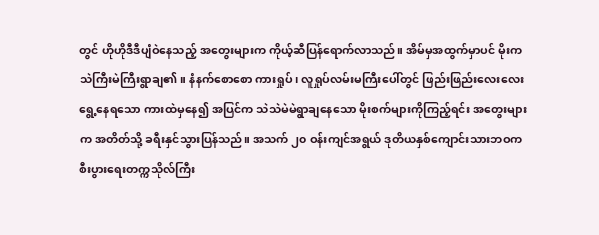တွင် ဟိုဟိုဒီဒီပျံဝဲနေသည့် အတွေးများက ကိုယ့်ဆီပြန်ရောက်လာသည်။ အိမ်မှအထွက်မှာပင် မိုးက သဲကြီးမဲကြီးရွာချ၏။ နံနက်စောစော ကားရှုပ်၊ လူရှုပ်လမ်းမကြီးပေါ်တွင် ဖြည်းဖြည်းလေးလေးရွေ့နေရသော ကားထဲမှနေ၍ အပြင်က သဲသဲမဲမဲရွာချနေသော မိုးစက်များကိုကြည့်ရင်း အတွေးများက အတိတ်သို့ ခရီးနှင်သွားပြန်သည်။ အသက် ၂၀ ဝန်းကျင်အရွယ် ဒုတိယနှစ်ကျောင်းသားဘဝက စီးပွားရေးတက္ကသိုလ်ကြီး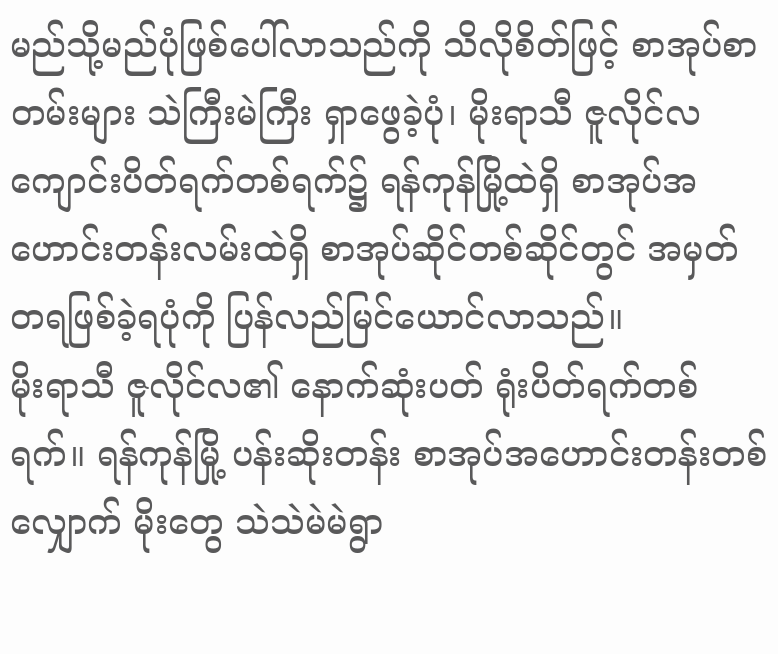မည်သို့မည်ပုံဖြစ်ပေါ်လာသည်ကို သိလိုစိတ်ဖြင့် စာအုပ်စာတမ်းများ သဲကြီးမဲကြီး ရှာဖွေခဲ့ပုံ၊ မိုးရာသီ ဇူလိုင်လ ကျောင်းပိတ်ရက်တစ်ရက်၌ ရန်ကုန်မြို့ထဲရှိ စာအုပ်အဟောင်းတန်းလမ်းထဲရှိ စာအုပ်ဆိုင်တစ်ဆိုင်တွင် အမှတ်တရဖြစ်ခဲ့ရပုံကို ပြန်လည်မြင်ယောင်လာသည်။
မိုးရာသီ ဇူလိုင်လ၏ နောက်ဆုံးပတ် ရုံးပိတ်ရက်တစ်ရက်။ ရန်ကုန်မြို့ ပန်းဆိုးတန်း စာအုပ်အဟောင်းတန်းတစ်လျှောက် မိုးတွေ သဲသဲမဲမဲရွာ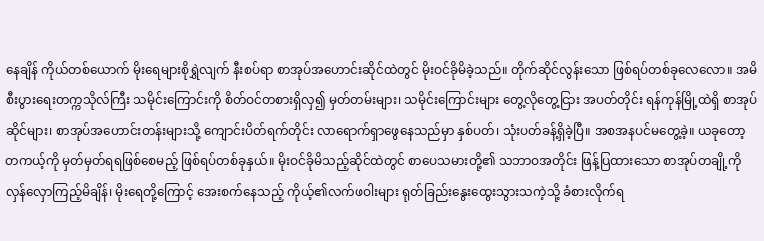နေချိန် ကိုယ်တစ်ယောက် မိုးရေများစိုရွှဲလျက် နီးစပ်ရာ စာအုပ်အဟောင်းဆိုင်ထဲတွင် မိုးဝင်ခိုမိခဲ့သည်။ တိုက်ဆိုင်လွန်းသော ဖြစ်ရပ်တစ်ခုလေလော။ အမိစီးပွားရေးတက္ကသိုလ်ကြီး သမိုင်းကြောင်းကို စိတ်ဝင်တစားရှိလှ၍ မှတ်တမ်းများ၊ သမိုင်းကြောင်းများ တွေ့လိုတွေ့ငြား အပတ်တိုင်း ရန်ကုန်မြို့ထဲရှိ စာအုပ်ဆိုင်များ၊ စာအုပ်အဟောင်းတန်းများသို့ ကျောင်းပိတ်ရက်တိုင်း လာရောက်ရှာဖွေနေသည်မှာ နှစ်ပတ်၊ သုံးပတ်ခန့်ရှိခဲ့ပြီ။ အစအနပင်မတွေ့ခဲ့။ ယခုတော့ တကယ့်ကို မှတ်မှတ်ရရဖြစ်စေမည့် ဖြစ်ရပ်တစ်ခုနှယ်။ မိုးဝင်ခိုမိသည့်ဆိုင်ထဲတွင် စာပေသမားတို့၏ သဘာဝအတိုင်း ဖြန့်ပြထားသော စာအုပ်တချို့ကို လှန်လှောကြည့်မိချိန်၊ မိုးရေတို့ကြောင့် အေးစက်နေသည့် ကိုယ့်၏လက်ဖဝါးများ ရုတ်ခြည်းနွေးထွေးသွားသကဲ့သို့ ခံစားလိုက်ရ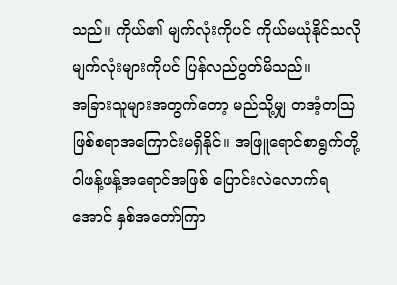သည်။ ကိုယ်၏ မျက်လုံးကိုပင် ကိုယ်မယုံနိုင်သလို မျက်လုံးများကိုပင် ပြန်လည်ပွတ်မိသည်။
အခြားသူများအတွက်တော့ မည်သို့မျှ တအံ့တဩဖြစ်စရာအကြောင်းမရှိနိုင်။ အဖြူရောင်စာရွက်တို့ ဝါဖန့်ဖန့်အရောင်အဖြစ် ပြောင်းလဲလောက်ရအောင် နှစ်အတော်ကြာ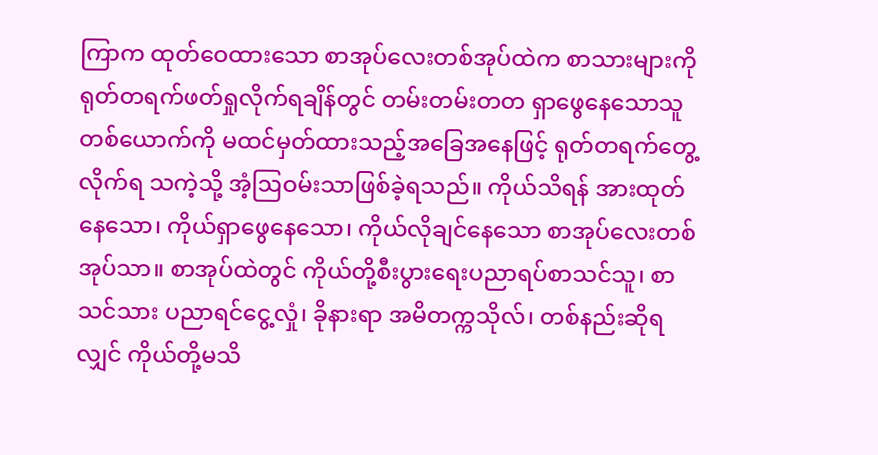ကြာက ထုတ်ဝေထားသော စာအုပ်လေးတစ်အုပ်ထဲက စာသားများကို ရုတ်တရက်ဖတ်ရှုလိုက်ရချိန်တွင် တမ်းတမ်းတတ ရှာဖွေနေသောသူ တစ်ယောက်ကို မထင်မှတ်ထားသည့်အခြေအနေဖြင့် ရုတ်တရက်တွေ့လိုက်ရ သကဲ့သို့ အံ့ဩဝမ်းသာဖြစ်ခဲ့ရသည်။ ကိုယ်သိရန် အားထုတ်နေသော၊ ကိုယ်ရှာဖွေနေသော၊ ကိုယ်လိုချင်နေသော စာအုပ်လေးတစ်အုပ်သာ။ စာအုပ်ထဲတွင် ကိုယ်တို့စီးပွားရေးပညာရပ်စာသင်သူ၊ စာသင်သား ပညာရင်ငွေ့လှုံ၊ ခိုနားရာ အမိတက္ကသိုလ်၊ တစ်နည်းဆိုရလျှင် ကိုယ်တို့မသိ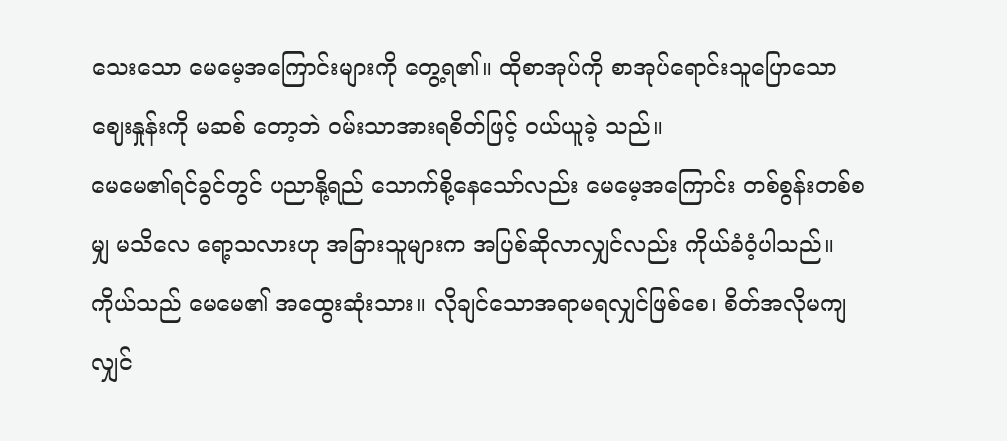သေးသော မေမေ့အကြောင်းများကို တွေ့ရ၏။ ထိုစာအုပ်ကို စာအုပ်ရောင်းသူပြောသောဈေးနှုန်းကို မဆစ် တော့ဘဲ ဝမ်းသာအားရစိတ်ဖြင့် ဝယ်ယူခဲ့ သည်။
မေမေ၏ရင်ခွင်တွင် ပညာနို့ရည် သောက်စို့နေသော်လည်း မေမေ့အကြောင်း တစ်စွန်းတစ်စမျှ မသိလေ ရော့သလားဟု အခြားသူများက အပြစ်ဆိုလာလျှင်လည်း ကိုယ်ခံဝံ့ပါသည်။ ကိုယ်သည် မေမေ၏ အထွေးဆုံးသား။ လိုချင်သောအရာမရလျှင်ဖြစ်စေ၊ စိတ်အလိုမကျလျှင်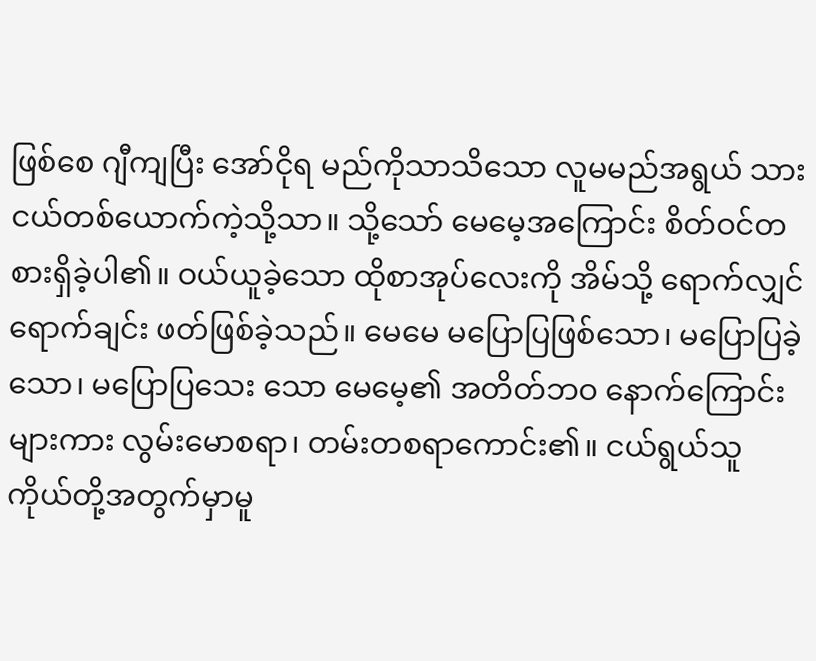ဖြစ်စေ ဂျီကျပြီး အော်ငိုရ မည်ကိုသာသိသော လူမမည်အရွယ် သားငယ်တစ်ယောက်ကဲ့သို့သာ။ သို့သော် မေမေ့အကြောင်း စိတ်ဝင်တစားရှိခဲ့ပါ၏။ ဝယ်ယူခဲ့သော ထိုစာအုပ်လေးကို အိမ်သို့ ရောက်လျှင်ရောက်ချင်း ဖတ်ဖြစ်ခဲ့သည်။ မေမေ မပြောပြဖြစ်သော၊ မပြောပြခဲ့သော၊ မပြောပြသေး သော မေမေ့၏ အတိတ်ဘဝ နောက်ကြောင်းများကား လွမ်းမောစရာ၊ တမ်းတစရာကောင်း၏။ ငယ်ရွယ်သူ ကိုယ်တို့အတွက်မှာမူ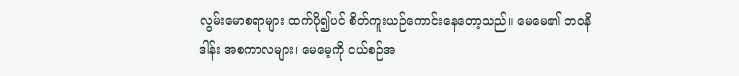လွမ်းမောစရာများ ထက်ပို၍ပင် စိတ်ကူးယဉ်ကောင်းနေတော့သည်။ မေမေ၏ ဘဝနိဒါန်း အစကာလများ၊ မေမေ့ကို ငယ်စဉ်အ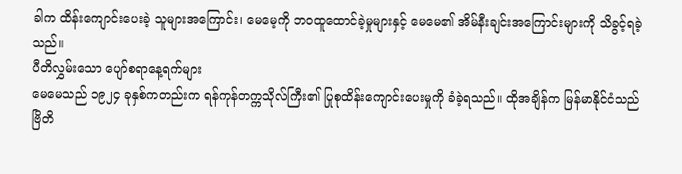ခါက ထိန်းကျောင်းပေးခဲ့ သူများအကြောင်း၊ မေမေ့ကို ဘဝထူထောင်ခဲ့မှုများနှင့် မေမေ၏ အိမ်နီးချင်းအကြောင်းများကို သိခွင့်ရခဲ့သည်။
ပီတိလွှမ်းသော ပျော်စရာနေ့ရက်များ
မေမေသည် ၁၉၂၄ ခုနှစ်ကတည်းက ရန်ကုန်တက္ကသိုလ်ကြီး၏ ပြုစုထိန်းကျောင်းပေးမှုကို ခံခဲ့ရသည်။ ထိုအချိန်က မြန်မာနိုင်ငံသည် ဗြိတိ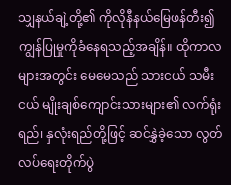သျှနယ်ချဲ့တို့၏ ကိုလိုနီနယ်မြေဖန်တီး၍ ကျွန်ပြုမှုကိုခံနေရသည့်အချိန်။ ထိုကာလများအတွင်း မေမေသည် သားငယ် သမီးငယ် မျိုးချစ်ကျောင်းသားများ၏ လက်ရုံးရည်၊ နှလုံးရည်တို့ဖြင့် ဆင်နွှဲခဲ့သော လွတ်လပ်ရေးတိုက်ပွဲ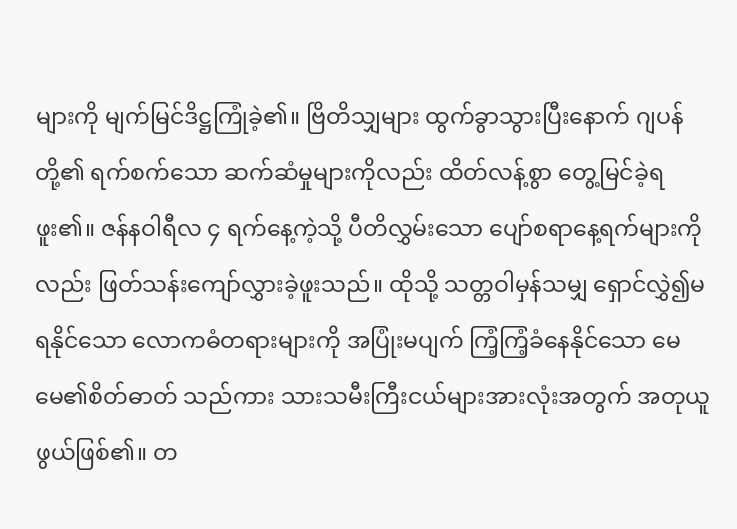များကို မျက်မြင်ဒိဋ္ဌကြုံခဲ့၏။ ဗြိတိသျှများ ထွက်ခွာသွားပြီးနောက် ဂျပန်တို့၏ ရက်စက်သော ဆက်ဆံမှုများကိုလည်း ထိတ်လန့်စွာ တွေ့မြင်ခဲ့ရဖူး၏။ ဇန်နဝါရီလ ၄ ရက်နေ့ကဲ့သို့ ပီတိလွှမ်းသော ပျော်စရာနေ့ရက်များကိုလည်း ဖြတ်သန်းကျော်လွှားခဲ့ဖူးသည်။ ထိုသို့ သတ္တဝါမှန်သမျှ ရှောင်လွှဲ၍မရနိုင်သော လောကဓံတရားများကို အပြုံးမပျက် ကြံ့ကြံ့ခံနေနိုင်သော မေမေ၏စိတ်ဓာတ် သည်ကား သားသမီးကြီးငယ်များအားလုံးအတွက် အတုယူဖွယ်ဖြစ်၏။ တ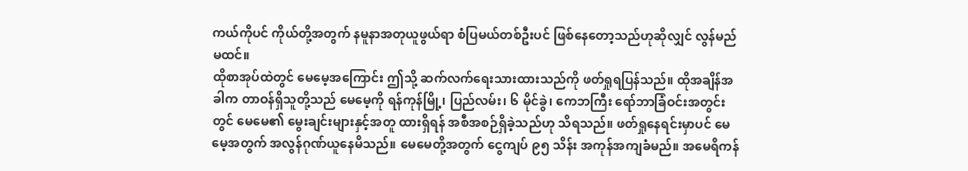ကယ်ကိုပင် ကိုယ်တို့အတွက် နမူနာအတုယူဖွယ်ရာ စံပြမယ်တစ်ဦးပင် ဖြစ်နေတော့သည်ဟုဆိုလျှင် လွန်မည်မထင်။
ထိုစာအုပ်ထဲတွင် မေမေ့အကြောင်း ဤသို့ ဆက်လက်ရေးသားထားသည်ကို ဖတ်ရှုရပြန်သည်။ ထိုအချိန်အခါက တာဝန်ရှိသူတို့သည် မေမေ့ကို ရန်ကုန်မြို့၊ ပြည်လမ်း၊ ၆ မိုင်ခွဲ၊ ကေဘကြီး ရော်ဘာခြံဝင်းအတွင်းတွင် မေမေ၏ မွေးချင်းများနှင့်အတူ ထားရှိရန် အစီအစဉ်ရှိခဲ့သည်ဟု သိရသည်။ ဖတ်ရှုနေရင်းမှာပင် မေမေ့အတွက် အလွန်ဂုဏ်ယူနေမိသည်။ မေမေတို့အတွက် ငွေကျပ် ၉၅ သိန်း အကုန်အကျခံမည်။ အမေရိကန်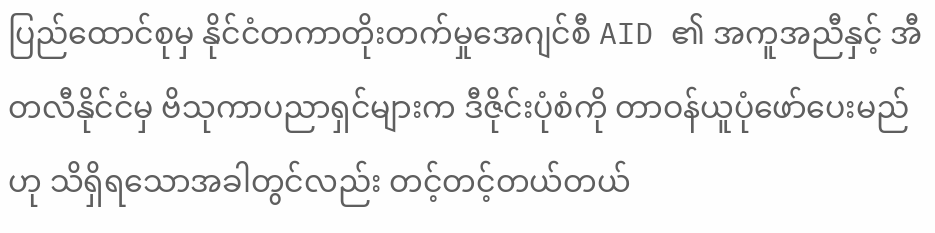ပြည်ထောင်စုမှ နိုင်ငံတကာတိုးတက်မှုအေဂျင်စီ AID ၏ အကူအညီနှင့် အီတလီနိုင်ငံမှ ဗိသုကာပညာရှင်များက ဒီဇိုင်းပုံစံကို တာဝန်ယူပုံဖော်ပေးမည်ဟု သိရှိရသောအခါတွင်လည်း တင့်တင့်တယ်တယ်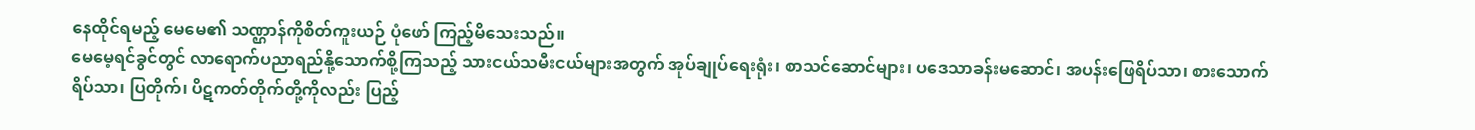နေထိုင်ရမည့် မေမေ၏ သဏ္ဌာန်ကိုစိတ်ကူးယဉ် ပုံဖော် ကြည့်မိသေးသည်။
မေမေ့ရင်ခွင်တွင် လာရောက်ပညာရည်နို့သောက်စို့ကြသည့် သားငယ်သမီးငယ်များအတွက် အုပ်ချုပ်ရေးရုံး၊ စာသင်ဆောင်များ၊ ပဒေသာခန်းမဆောင်၊ အပန်းဖြေရိပ်သာ၊ စားသောက်ရိပ်သာ၊ ပြတိုက်၊ ပိဋကတ်တိုက်တို့ကိုလည်း ပြည့်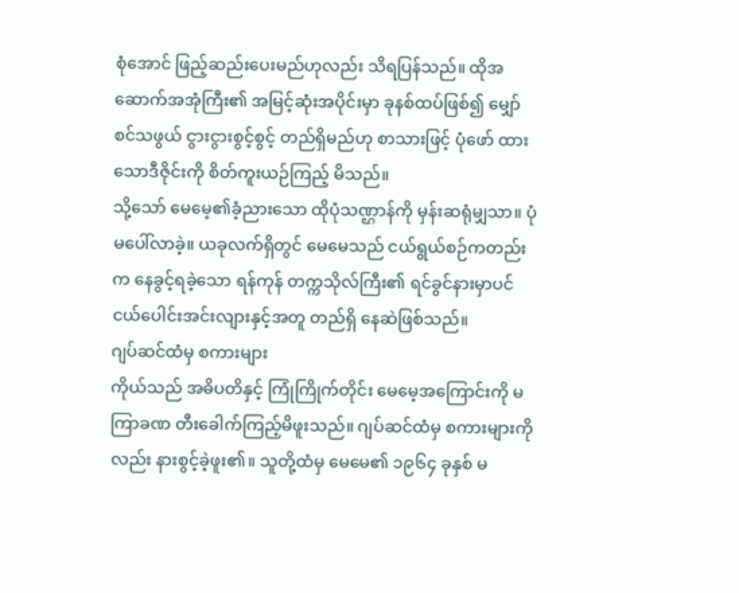စုံအောင် ဖြည့်ဆည်းပေးမည်ဟုလည်း သိရပြန်သည်။ ထိုအဆောက်အအုံကြီး၏ အမြင့်ဆုံးအပိုင်းမှာ ခုနစ်ထပ်ဖြစ်၍ မျှော်စင်သဖွယ် ငွားငွားစွင့်စွင့် တည်ရှိမည်ဟု စာသားဖြင့် ပုံဖော် ထားသောဒီဇိုင်းကို စိတ်ကူးယဉ်ကြည့် မိသည်။
သို့သော် မေမေ့၏ခံ့ညားသော ထိုပုံသဏ္ဌာန်ကို မှန်းဆရုံမျှသာ။ ပုံမပေါ်လာခဲ့။ ယခုလက်ရှိတွင် မေမေသည် ငယ်ရွယ်စဉ်ကတည်းက နေခွင့်ရခဲ့သော ရန်ကုန် တက္ကသိုလ်ကြီး၏ ရင်ခွင်နားမှာပင် ငယ်ပေါင်းအင်းလျားနှင့်အတူ တည်ရှိ နေဆဲဖြစ်သည်။
ဂျပ်ဆင်ထံမှ စကားများ
ကိုယ်သည် အဓိပတိနှင့် ကြုံကြိုက်တိုင်း မေမေ့အကြောင်းကို မကြာခဏ တီးခေါက်ကြည့်မိဖူးသည်။ ဂျပ်ဆင်ထံမှ စကားများကိုလည်း နားစွင့်ခဲ့ဖူး၏။ သူတို့ထံမှ မေမေ၏ ၁၉၆၄ ခုနှစ် မ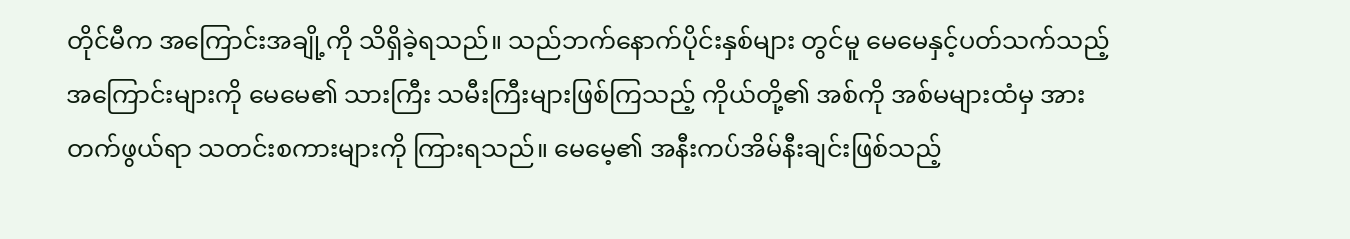တိုင်မီက အကြောင်းအချို့ကို သိရှိခဲ့ရသည်။ သည်ဘက်နောက်ပိုင်းနှစ်များ တွင်မူ မေမေနှင့်ပတ်သက်သည့် အကြောင်းများကို မေမေ၏ သားကြီး သမီးကြီးများဖြစ်ကြသည့် ကိုယ်တို့၏ အစ်ကို အစ်မများထံမှ အားတက်ဖွယ်ရာ သတင်းစကားများကို ကြားရသည်။ မေမေ့၏ အနီးကပ်အိမ်နီးချင်းဖြစ်သည့်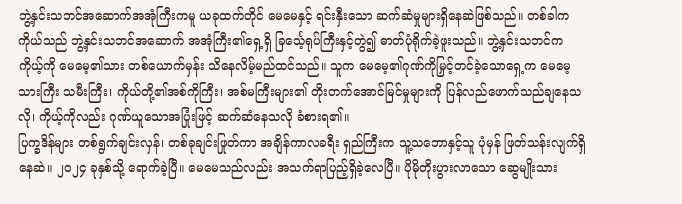ဘွဲ့နှင်းသဘင်အဆောက်အအုံကြီးကမူ ယခုထက်တိုင် မေမေနှင့် ရင်းနှီးသော ဆက်ဆံမှုများရှိနေဆဲဖြစ်သည်။ တစ်ခါက ကိုယ်သည် ဘွဲ့နှင်းသဘင်အဆောက် အအုံကြီး၏ရှေ့ရှိ ခြင်္သေ့ရုပ်ကြီးနှင့်တွဲ၍ ဓာတ်ပုံရိုက်ခဲ့ဖူးသည်။ ဘွဲ့နှင်းသဘင်က ကိုယ့်ကို မေမေ့၏သား တစ်ယောက်မှန်း သိနေလိမ့်မည်ထင်သည်။ သူက မေမေ့၏ဂုဏ်ကိုမြှင့်တင်ခဲ့သောရှေ့က မေမေ့သားကြီး သမီးကြီး၊ ကိုယ်တို့၏အစ်ကိုကြီး၊ အစ်မကြီးများ၏ တိုးတက်အောင်မြင်မှုများကို ပြန်လည်ဖောက်သည်ချနေသလို၊ ကိုယ့်ကိုလည်း ဂုဏ်ယူသောအပြုံးဖြင့် ဆက်ဆံနေသလို ခံစားရ၏။
ပြက္ခဒိန်များ တစ်ရွက်ချင်းလှန်၊ တစ်ခုချင်းဖြုတ်ကာ အချိန်ကာလခရီး ရှည်ကြီးက သူ့သဘောနှင့်သူ ပုံမှန် ဖြတ်သန်းလျက်ရှိနေဆဲ။ ၂၀၂၄ ခုနှစ်သို့ ရောက်ခဲ့ပြီ။ မေမေသည်လည်း အသက်ရာပြည့်ရှိခဲ့လေပြီ။ ပိုမိုတိုးပွားလာသော ဆွေမျိုးသား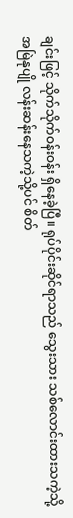ချင်းဖြင့် သိုက်သိုက်ဝန်းဝန်း ရှိနေခဲ့ပြီ။ ရုပ်ပိုင်းဆိုင်ရာသည် သွေးသား သစ်လောင်းထားသကဲ့သို့ အမြဲနုပျို လန်းဆန်းနေသကဲ့သို့ပင် စိတ်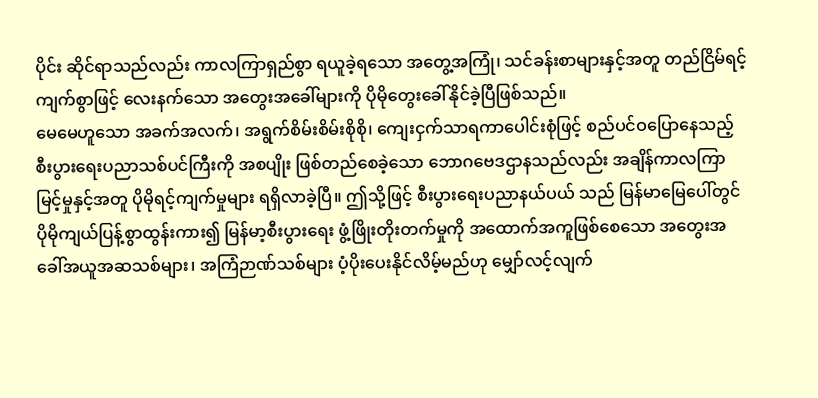ပိုင်း ဆိုင်ရာသည်လည်း ကာလကြာရှည်စွာ ရယူခဲ့ရသော အတွေ့အကြုံ၊ သင်ခန်းစာများနှင့်အတူ တည်ငြိမ်ရင့်ကျက်စွာဖြင့် လေးနက်သော အတွေးအခေါ်များကို ပိုမိုတွေးခေါ်နိုင်ခဲ့ပြီဖြစ်သည်။
မေမေဟူသော အခက်အလက်၊ အရွက်စိမ်းစိမ်းစိုစို၊ ကျေးငှက်သာရကာပေါင်းစုံဖြင့် စည်ပင်ဝပြောနေသည့် စီးပွားရေးပညာသစ်ပင်ကြီးကို အစပျိုး ဖြစ်တည်စေခဲ့သော ဘောဂဗေဒဌာနသည်လည်း အချိန်ကာလကြာမြင့်မှုနှင့်အတူ ပိုမိုရင့်ကျက်မှုများ ရရှိလာခဲ့ပြီ။ ဤသို့ဖြင့် စီးပွားရေးပညာနယ်ပယ် သည် မြန်မာမြေပေါ်တွင် ပိုမိုကျယ်ပြန့်စွာထွန်းကား၍ မြန်မာ့စီးပွားရေး ဖွံ့ဖြိုးတိုးတက်မှုကို အထောက်အကူဖြစ်စေသော အတွေးအခေါ်အယူအဆသစ်များ၊ အကြံဉာဏ်သစ်များ ပံ့ပိုးပေးနိုင်လိမ့်မည်ဟု မျှော်လင့်လျက်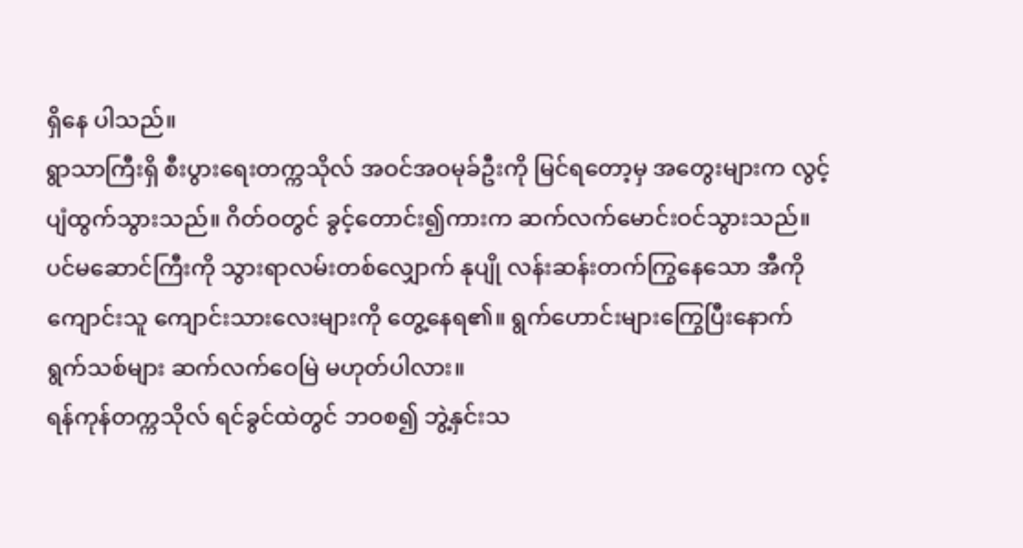ရှိနေ ပါသည်။
ရွာသာကြီးရှိ စီးပွားရေးတက္ကသိုလ် အဝင်အဝမုခ်ဦးကို မြင်ရတော့မှ အတွေးများက လွင့်ပျံထွက်သွားသည်။ ဂိတ်ဝတွင် ခွင့်တောင်း၍ကားက ဆက်လက်မောင်းဝင်သွားသည်။ ပင်မဆောင်ကြီးကို သွားရာလမ်းတစ်လျှောက် နုပျို လန်းဆန်းတက်ကြွနေသော အီကို ကျောင်းသူ ကျောင်းသားလေးများကို တွေ့နေရ၏။ ရွက်ဟောင်းများကြွေပြီးနောက် ရွက်သစ်များ ဆက်လက်ဝေမြဲ မဟုတ်ပါလား။
ရန်ကုန်တက္ကသိုလ် ရင်ခွင်ထဲတွင် ဘဝစ၍ ဘွဲ့နှင်းသ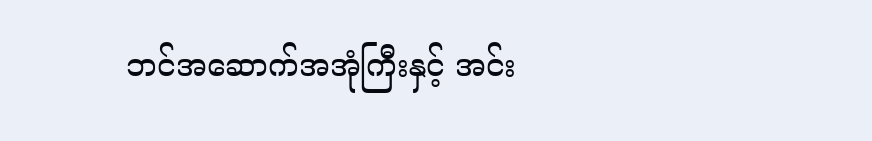ဘင်အဆောက်အအုံကြီးနှင့် အင်း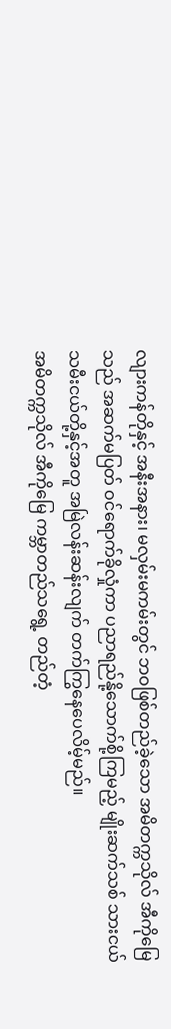လျားကန်တိုနှင့် အနီးအနား၊ မလှမ်းမကမ်းတွင် ဘဝဖြစ်တည်ခဲ့သော အမိတက္ကသိုလ် အီကိုမြေသည် အဆက်မပြတ် ဝင်ရောက်ခိုလှုံကာ ပညာရည်နို့သောက်စို့ကြမည့် မျိုးဆက်သစ် သားငယ် သမီးငယ်တို့နှင့်အတူ အမြဲလန်းဆန်းလျက် တက်ကြွနေပေလိမ့်မည်။
အမိတက္ကသိုလ် အီကိုမြေ ကမ္ဘာတည်သရွေ့ တည်တံ့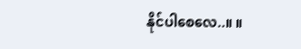နိုင်ပါစေလေ..။ ။